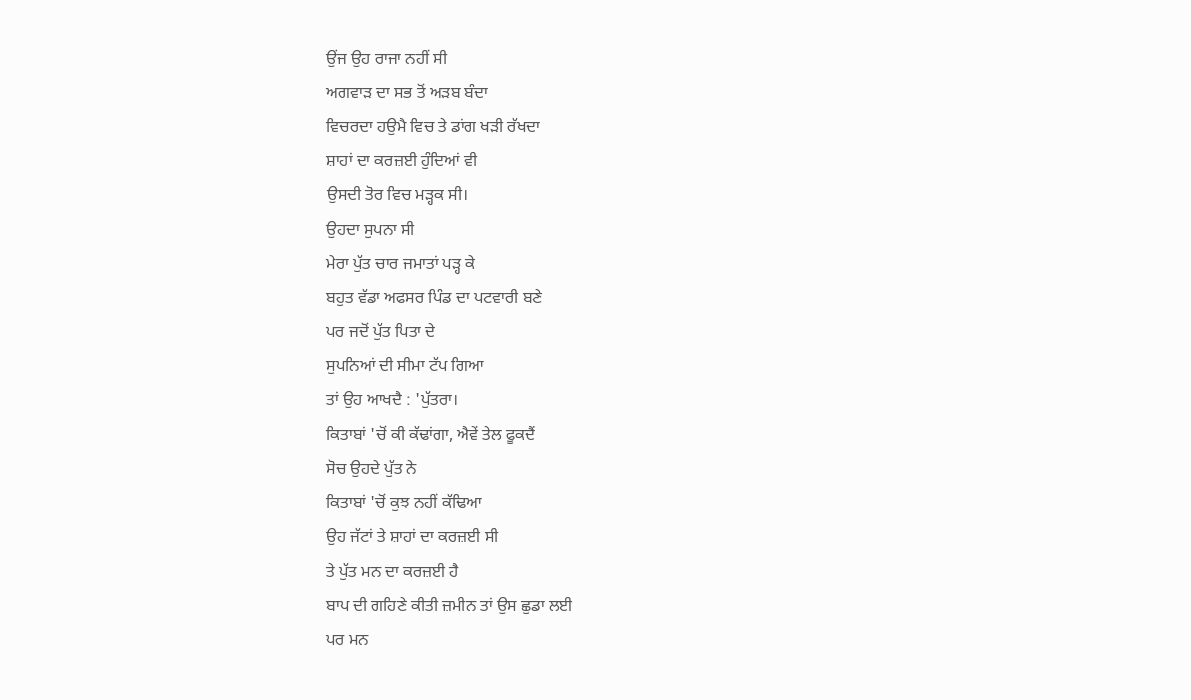ਉਂਜ ਉਹ ਰਾਜਾ ਨਹੀਂ ਸੀ
ਅਗਵਾੜ ਦਾ ਸਭ ਤੋਂ ਅੜਬ ਬੰਦਾ
ਵਿਚਰਦਾ ਹਉਮੈ ਵਿਚ ਤੇ ਡਾਂਗ ਖੜੀ ਰੱਖਦਾ
ਸ਼ਾਹਾਂ ਦਾ ਕਰਜ਼ਈ ਹੁੰਦਿਆਂ ਵੀ
ਉਸਦੀ ਤੋਰ ਵਿਚ ਮੜ੍ਹਕ ਸੀ।
ਉਹਦਾ ਸੁਪਨਾ ਸੀ
ਮੇਰਾ ਪੁੱਤ ਚਾਰ ਜਮਾਤਾਂ ਪੜ੍ਹ ਕੇ
ਬਹੁਤ ਵੱਡਾ ਅਫਸਰ ਪਿੰਡ ਦਾ ਪਟਵਾਰੀ ਬਣੇ
ਪਰ ਜਦੋਂ ਪੁੱਤ ਪਿਤਾ ਦੇ
ਸੁਪਨਿਆਂ ਦੀ ਸੀਮਾ ਟੱਪ ਗਿਆ
ਤਾਂ ਉਹ ਆਖਦੈ : 'ਪੁੱਤਰਾ।
ਕਿਤਾਬਾਂ 'ਚੋਂ ਕੀ ਕੱਢਾਂਗਾ, ਐਵੇਂ ਤੇਲ ਫੂਕਦੈਂ
ਸੋਚ ਉਹਦੇ ਪੁੱਤ ਨੇ
ਕਿਤਾਬਾਂ 'ਚੋਂ ਕੁਝ ਨਹੀਂ ਕੱਢਿਆ
ਉਹ ਜੱਟਾਂ ਤੇ ਸ਼ਾਹਾਂ ਦਾ ਕਰਜ਼ਈ ਸੀ
ਤੇ ਪੁੱਤ ਮਨ ਦਾ ਕਰਜ਼ਈ ਹੈ
ਬਾਪ ਦੀ ਗਹਿਣੇ ਕੀਤੀ ਜ਼ਮੀਨ ਤਾਂ ਉਸ ਛੁਡਾ ਲਈ
ਪਰ ਮਨ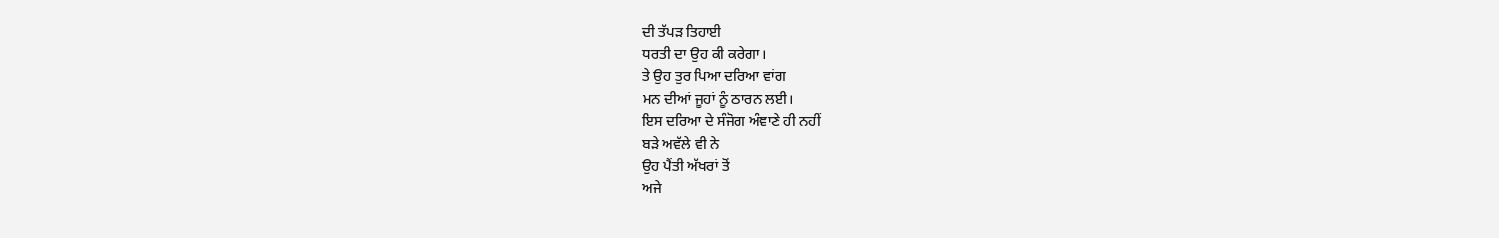ਦੀ ਤੱਪੜ ਤਿਹਾਈ
ਧਰਤੀ ਦਾ ਉਹ ਕੀ ਕਰੇਗਾ।
ਤੇ ਉਹ ਤੁਰ ਪਿਆ ਦਰਿਆ ਵਾਂਗ
ਮਨ ਦੀਆਂ ਜੂਹਾਂ ਨੂੰ ਠਾਰਨ ਲਈ।
ਇਸ ਦਰਿਆ ਦੇ ਸੰਜੋਗ ਅੰਞਾਣੇ ਹੀ ਨਹੀਂ
ਬੜੇ ਅਵੱਲੇ ਵੀ ਨੇ
ਉਹ ਪੈਂਤੀ ਅੱਖਰਾਂ ਤੋਂ
ਅਜੇ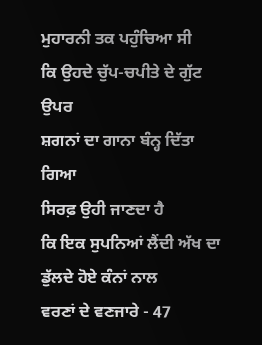ਮੁਹਾਰਨੀ ਤਕ ਪਹੁੰਚਿਆ ਸੀ
ਕਿ ਉਹਦੇ ਚੁੱਪ-ਚਪੀਤੇ ਦੇ ਗੁੱਟ ਉਪਰ
ਸ਼ਗਨਾਂ ਦਾ ਗਾਨਾ ਬੰਨ੍ਹ ਦਿੱਤਾ ਗਿਆ
ਸਿਰਫ਼ ਉਹੀ ਜਾਣਦਾ ਹੈ
ਕਿ ਇਕ ਸੁਪਨਿਆਂ ਲੈਂਦੀ ਅੱਖ ਦਾ
ਡੁੱਲਦੇ ਹੋਏ ਕੰਨਾਂ ਨਾਲ
ਵਰਣਾਂ ਦੇ ਵਣਜਾਰੇ - 47